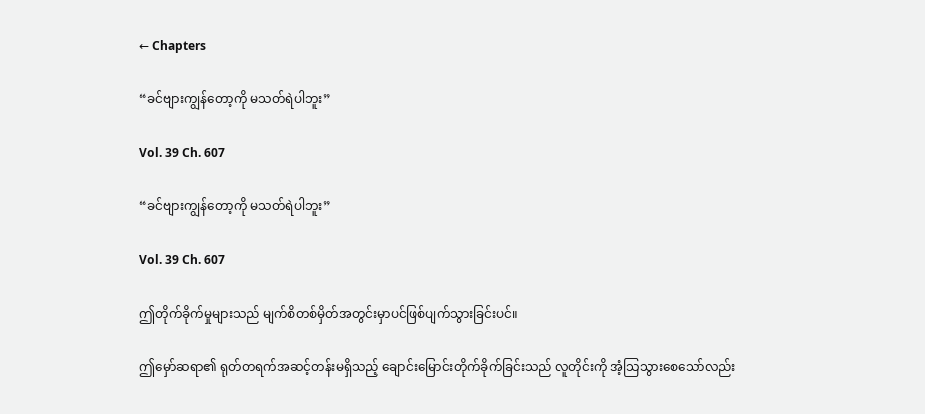← Chapters

“ခင်ဗျားကျွန်တော့ကို မသတ်ရဲပါဘူး”

Vol. 39 Ch. 607

“ခင်ဗျားကျွန်တော့ကို မသတ်ရဲပါဘူး”

Vol. 39 Ch. 607

ဤတိုက်ခိုက်မှုများသည် မျက်စိတစ်မှိတ်အတွင်းမှာပင်ဖြစ်ပျက်သွားခြင်းပင်။

ဤမှော်ဆရာ၏ ရုတ်တရက်အဆင့်တန်းမရှိသည့် ချောင်းမြောင်းတိုက်ခိုက်ခြင်းသည် လူတိုင်းကို အံ့သြသွားစေသော်လည်း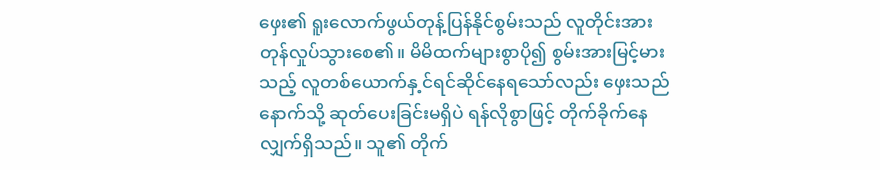ဖှေး၏ ရူးလောက်ဖွယ်တုန့်ပြန်နိုင်စွမ်းသည် လူတိုင်းအား တုန်လှုပ်သွားစေ၏။ မိမိထက်များစွာပို၍ စွမ်းအားမြင့်မားသည့် လူတစ်ယောက်နှ့င်ရင်ဆိုင်နေရသော်လည်း ဖှေးသည် နောက်သို့ ဆုတ်ပေးခြင်းမရှိပဲ ရန်လိုစွာဖြင့် တိုက်ခိုက်နေလျှက်ရှိသည်။ သူ၏ တိုက်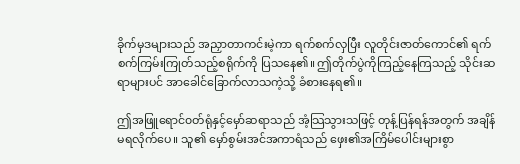ခိုက်မှဒများသည် အညှာတာကင်းမဲ့ကာ ရက်စက်လှပြီး လူတိုင်းဇာတ်ကောင်၏ ရက်စက်ကြမ်းကြုတ်သည့်စရိုက်ကို ပြသနေ၏။ ဤတိုက်ပွဲကိုကြည့်နေကြသည့် သိုင်းဆရာများပင် အာခေါင်ခြောက်လာသကဲ့သို့ ခံစားနေရ၏။

ဤအဖြူရောင်၀တ်ရုံနှင့်မှော်ဆရာသည် အံ့သြသွားသဖြင့် တုန့်ပြန်ရန်အတွက် အချိန်မရလိုက်ပေ။ သူ၏ မှော်စွမ်းအင်အကာရံသည် ဖှေး၏အကြိမ်ပေါင်းများစွာ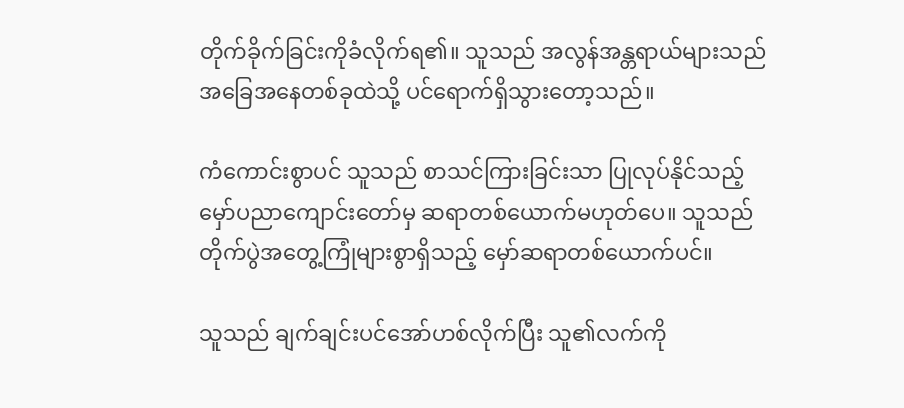တိုက်ခိုက်ခြင်းကိုခံလိုက်ရ၏။ သူသည် အလွန်အန္တရာယ်များသည်အခြေအနေတစ်ခုထဲသို့ ပင်ရောက်ရှိသွားတော့သည်။

ကံကောင်းစွာပင် သူသည် စာသင်ကြားခြင်းသာ ပြုလုပ်နိုင်သည့်မှော်ပညာကျောင်းတော်မှ ဆရာတစ်ယောက်မဟုတ်ပေ။ သူသည်တိုက်ပွဲအတွေ့ကြုံများစွာရှိသည့် မှော်ဆရာတစ်ယောက်ပင်။

သူသည် ချက်ချင်းပင်အော်ဟစ်လိုက်ပြီး သူ၏လက်ကို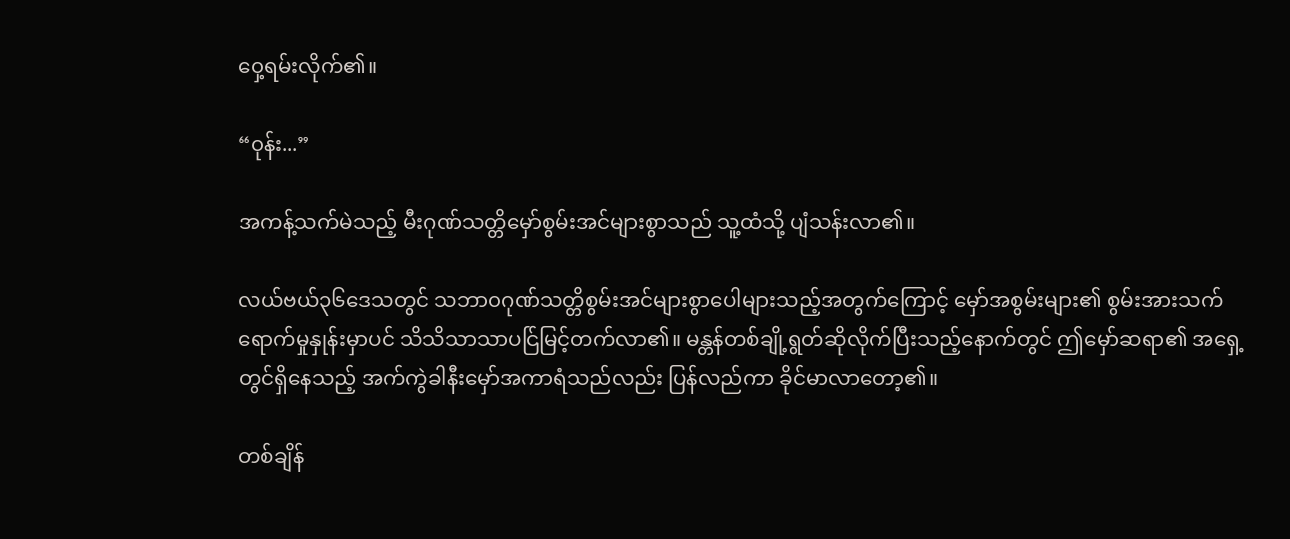၀ှေ့ရမ်းလိုက်၏။

“၀ုန်း...”

အကန့်သက်မဲသည့် မီးဂုဏ်သတ္တိမှော်စွမ်းအင်များစွာသည် သူ့ထံသို့ ပျံသန်းလာ၏။

လယ်ဗယ်၃၆ဒေသတွင် သဘာ၀ဂုဏ်သတ္တိစွမ်းအင်များစွာပေါများသည့်အတွက်ကြောင့် မှော်အစွမ်းများ၏ စွမ်းအားသက်ရောက်မှုနှုန်းမှာပင် သိသိသာသာပင်ြမြင့်တက်လာ၏။ မန္တန်တစ်ချို့ရွတ်ဆိုလိုက်ပြီးသည့်နောက်တွင် ဤမှော်ဆရာ၏ အရှေ့တွင်ရှိနေသည့် အက်ကွဲခါနီးမှော်အကာရံသည်လည်း ပြန်လည်ကာ ခိုင်မာလာတော့၏။

တစ်ချိန်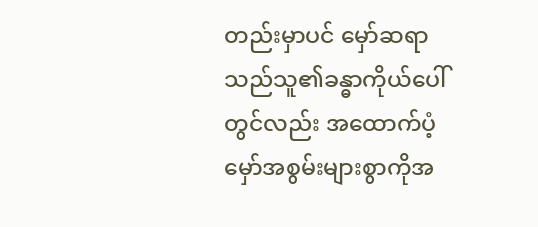တည်းမှာပင် မှော်ဆရာသည်သူ၏ခန္ဓာကိုယ်ပေါ်တွင်လည်း အထောက်ပံ့မှော်အစွမ်းများစွာကိုအ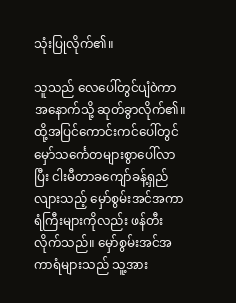သုံးပြုလိုက်၏။

သူသည် လေပေါ်တွင်ပျံ၀ဲကာ အနောက်သို့ ဆုတ်ခွာလိုက်၏။ ထို့အပြင်ကောင်းကင်ပေါ်တွင်မှော်သင်္ကေတများစွာပေါ်လာပြီး ငါးမီတာခကျော်ခန့်ရှည်လျားသည့် မှော်စွမ်းအင်အကာရံကြီးများကိုလည်း ဖန်တီးလိုက်သည်။ မှော်စွမ်းအင်အကာရံများသည် သူ့အား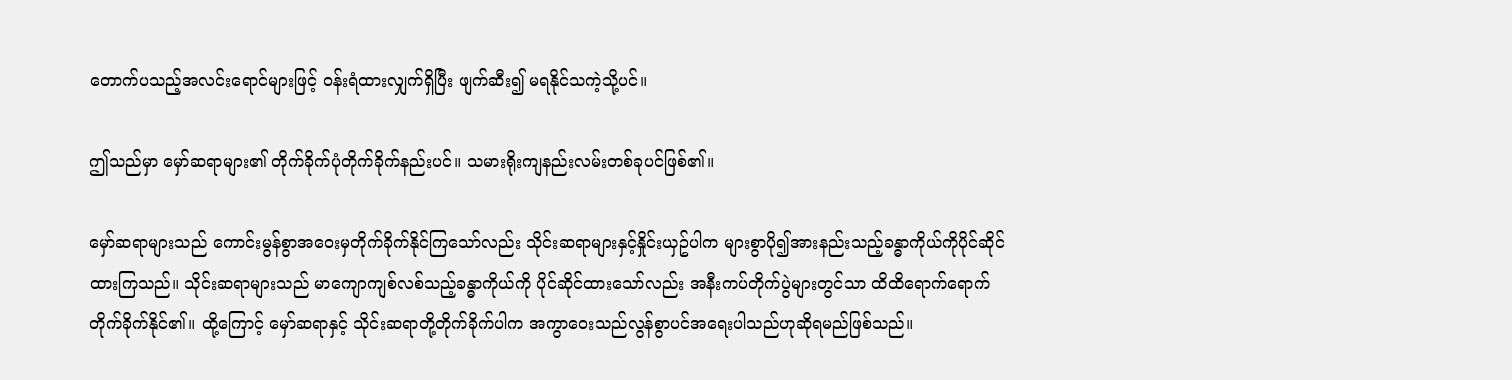တောက်ပသည့်အလင်းရောင်များဖြင့် ၀န်းရံထားလျှက်ရှိပြီး ဖျက်ဆီး၍ မရနိုင်သကဲ့သို့ပင်။

ဤသည်မှာ မှော်ဆရာများ၏ တိုက်ခိုက်ပုံတိုက်ခိုက်နည်းပင်။ သမားရိုးကျနည်းလမ်းတစ်ခုပင်ဖြစ်၏။

မှော်ဆရာများသည် ကောင်းမွန်စွာအ၀ေးမှတိုက်ခိုက်နိုင်ကြသော်လည်း သိုင်းဆရာများနှင့်နှိုင်းယှဥ်ပါက များစွာပို၍အားနည်းသည့်ခန္ဓာကိုယ်ကိုပိုင်ဆိုင်ထားကြသည်။ သိုင်းဆရာများသည် မာကျောကျစ်လစ်သည့်ခန္ဓာကိုယ်ကို ပိုင်ဆိုင်ထားသော်လည်း အနီးကပ်တိုက်ပွဲများတွင်သာ ထိထိရောက်ရောက်တိုက်ခိုက်နိုင်၏။ ထို့ကြောင့် မှော်ဆရာနှင့် သိုင်းဆရာတို့တိုက်ခိုက်ပါက အကွာ၀ေးသည်လွန်စွာပင်အရေးပါသည်ဟုဆိုရမည်ဖြစ်သည်။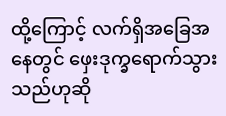ထို့ကြောင့် လက်ရှိအခြေအနေတွင် ဖှေးဒုက္ခရောက်သွားသည်ဟုဆို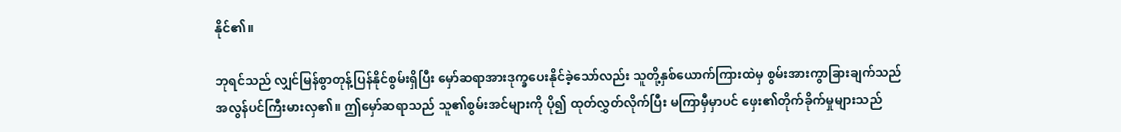နိုင်၏။

ဘုရင်သည် လျှင်မြန်စွာတုန့်ပြန်နိုင်စွမ်းရှိပြီး မှော်ဆရာအားဒုက္ခပေးနိုင်ခဲ့သော်လည်း သူတို့နှစ်ယောက်ကြားထဲမှ စွမ်းအားကွာခြားချက်သည် အလွန်ပင်ကြီးမားလှ၏။ ဤမှော်ဆရာသည် သူ၏စွမ်းအင်များကို ပို၍ ထုတ်လွှတ်လိုက်ပြီး မကြာမှီမှာပင် ဖှေး၏တိုက်ခိုက်မှုများသည်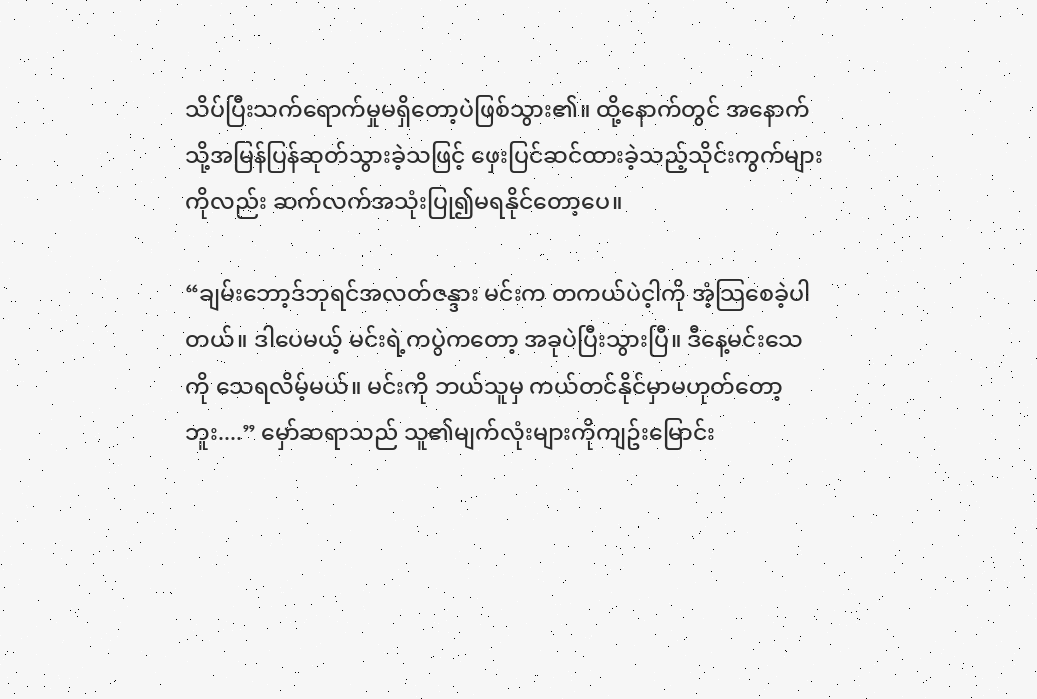သိပ်ပြီးသက်ရောက်မှုမရှိတော့ပဲဖြစ်သွား၏။ ထို့နောက်တွင် အနောက်သို့အမြန်ပြန်ဆုတ်သွားခဲ့သဖြင့် ဖှေးပြင်ဆင်ထားခဲ့သည့်သိုင်းကွက်များကိုလည်း ဆက်လက်အသုံးပြု၍မရနိုင်တော့ပေ။

“ချမ်းဘော့ဒ်ဘုရင်အလတ်ဇန္ဒား မင်းက တကယ်ပဲင့ါကို အံ့သြစေခဲ့ပါတယ်။ ဒါပေမယ့် မင်းရဲ့ကပွဲကတော့ အခုပဲပြီးသွားပြီ။ ဒီနေ့မင်းသေကို သေရလိမ့်မယ်။ မင်းကို ဘယ်သူမှ ကယ်တင်နိုင်မှာမဟုတ်တော့ဘူး....” မှော်ဆရာသည် သူ၏မျက်လုံးများကိုကျဥ်းမြောင်း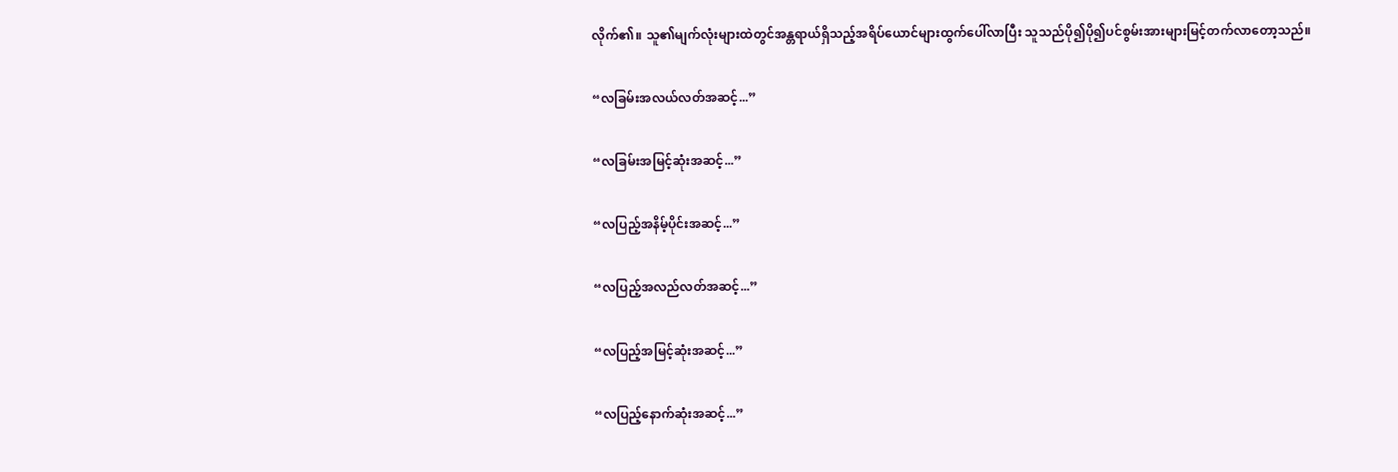လိုက်၏။ သူ၏မျက်လုံးများထဲတွင်အန္တရာယ်ရှိသည့်အရိပ်ယောင်များထွက်ပေါ်လာပြီး သူသည်ပို၍ပို၍ပင်စွမ်းအားများမြင့်တက်လာတော့သည်။

“လခြမ်းအလယ်လတ်အဆင့်...”

“လခြမ်းအမြင့်ဆုံးအဆင့်...”

“လပြည့်အနိမ့်ပိုင်းအဆင့်...”

“လပြည့်အလည်လတ်အဆင့်...”

“လပြည့်အမြင့်ဆုံးအဆင့်...”

“လပြည့်နောက်ဆုံးအဆင့်...”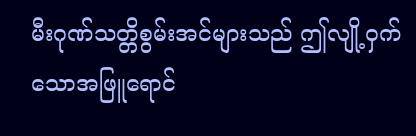မီးဂုဏ်သတ္တိစွမ်းအင်များသည် ဤလျို့၀ှက်သောအဖြူရောင်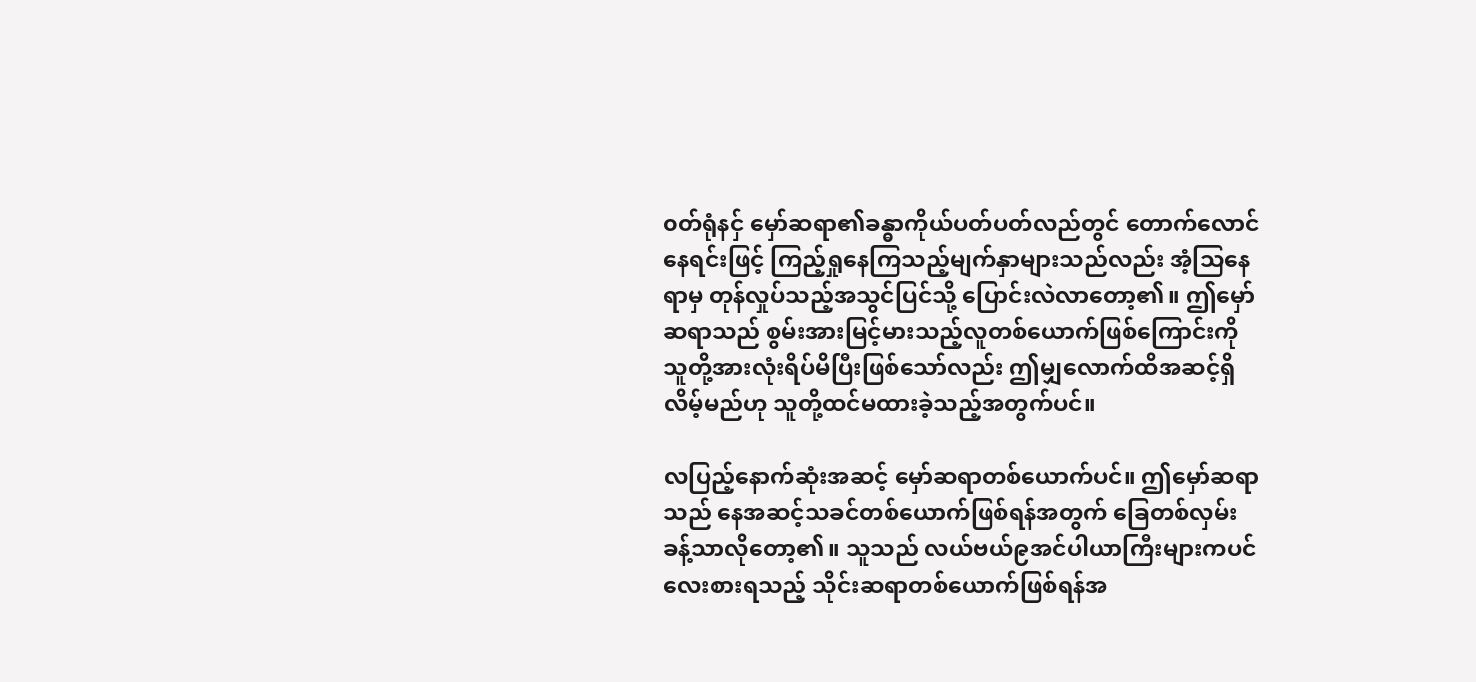၀တ်ရုံနငှ် မှော်ဆရာ၏ခန္ဓာကိုယ်ပတ်ပတ်လည်တွင် တောက်လောင်နေရင်းဖြင့် ကြည့်ရှုနေကြသည့်မျက်နှာများသည်လည်း အံ့သြနေရာမှ တုန်လှုပ်သည့်အသွင်ပြင်သို့ ပြောင်းလဲလာတော့၏။ ဤမှော်ဆရာသည် စွမ်းအားမြင့်မားသည့်လူတစ်ယောက်ဖြစ်ကြောင်းကို သူတို့အားလုံးရိပ်မိပြီးဖြစ်သော်လည်း ဤမျှလောက်ထိအဆင့်ရှိလိမ့်မည်ဟု သူတို့ထင်မထားခဲ့သည့်အတွက်ပင်။

လပြည့်နောက်ဆုံးအဆင့် မှော်ဆရာတစ်ယောက်ပင်။ ဤမှော်ဆရာသည် နေအဆင့်သခင်တစ်ယောက်ဖြစ်ရန်အတွက် ခြေတစ်လှမ်းခန့်သာလိုတော့၏။ သူသည် လယ်ဗယ်၉အင်ပါယာကြီးများကပင် လေးစားရသည့် သိုင်းဆရာတစ်ယောက်ဖြစ်ရန်အ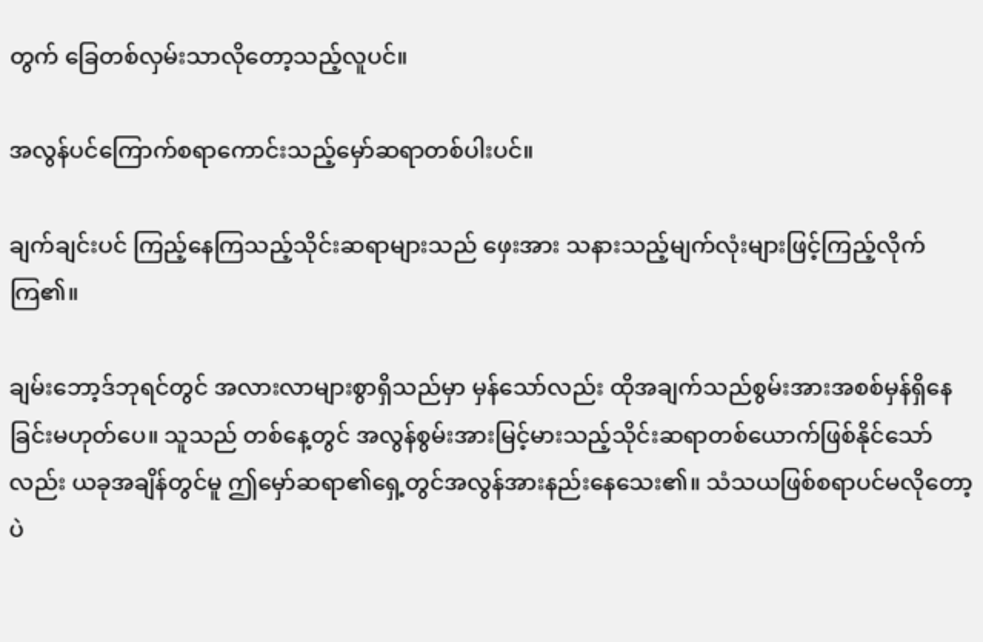တွက် ခြေတစ်လှမ်းသာလိုတော့သည့်လူပင်။

အလွန်ပင်ကြောက်စရာကောင်းသည့်မှော်ဆရာတစ်ပါးပင်။

ချက်ချင်းပင် ကြည့်နေကြသည့်သိုင်းဆရာများသည် ဖှေးအား သနားသည့်မျက်လုံးများဖြင့်ကြည့်လိုက်ကြ၏။

ချမ်းဘော့ဒ်ဘုရင်တွင် အလားလာများစွာရှိသည်မှာ မှန်သော်လည်း ထိုအချက်သည်စွမ်းအားအစစ်မှန်ရှိနေခြင်းမဟုတ်ပေ။ သူသည် တစ်နေ့တွင် အလွန်စွမ်းအားမြင့်မားသည့်သိုင်းဆရာတစ်ယောက်ဖြစ်နိုင်သော်လည်း ယခုအချိန်တွင်မူ ဤမှော်ဆရာ၏ရှေ့တွင်အလွန်အားနည်းနေသေး၏။ သံသယဖြစ်စရာပင်မလိုတော့ပဲ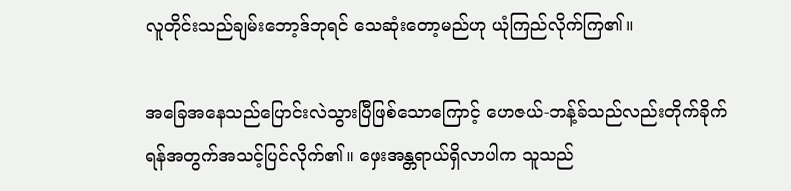လူတိုင်းသည်ချမ်းဘော့ဒ်ဘုရင် သေဆုံးတော့မည်ဟု ယုံကြည်လိုက်ကြ၏။

အခြေအနေသည်ပြောင်းလဲသွားပြီဖြစ်သောကြောင့် ဟေဇယ်-ဘန့်ခ်သည်လည်းတိုက်ခိုက်ရန်အတွက်အသင့်ပြင်လိုက်၏။ ဖှေးအန္တရာယ်ရှိလာပါက သူသည်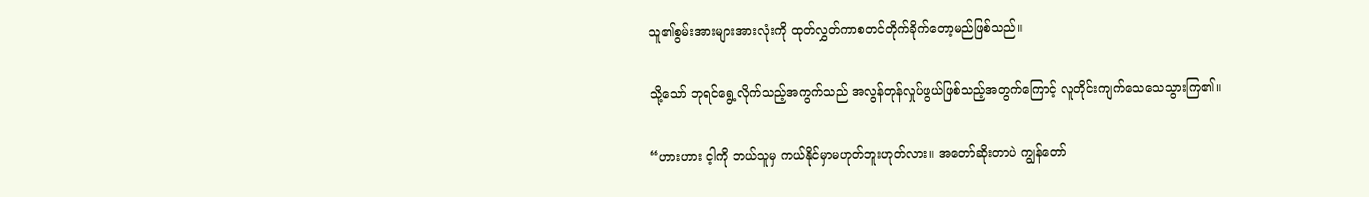သူ၏စွမ်းအားများအားလုံးကို ထုတ်လွှတ်ကာစတင်တိုက်ခိုက်တော့မည်ဖြစ်သည်။

သို့သော် ဘုရင်ရွေ့လိုက်သည့်အကွက်သည် အလွန်တုန်လှုပ်ဖွယ်ဖြစ်သည့်အတွက်ကြောင့် လူတိုင်းကျက်သေသေသွားကြ၏။

“ဟားဟား င့ါကို ဘယ်သူမှ ကယ်နိုင်မှာမဟုတ်ဘူးဟုတ်လား။ အတော်ဆိုးတာပဲ ကျွန်တော်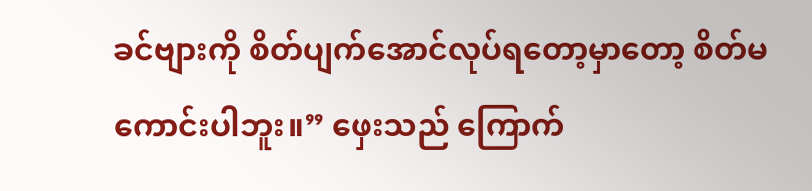ခင်ဗျားကို စိတ်ပျက်အောင်လုပ်ရတော့မှာတော့ စိတ်မကောင်းပါဘူး။” ဖှေးသည် ကြောက်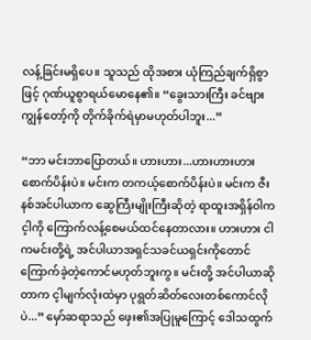လန့်ခြင်းမရှိပေ။ သူသည် ထိုအစား ယုံကြည်ချက်ရှိစွာဖြင့် ဂုဏ်ယူစွာရယ်မောနေ၏။ “ခွေးသားကြီး ခင်ဗျားကျွန်တော့်ကို တိုက်ခိုက်ရဲမှာမဟုတ်ပါဘူး...”

“ဘာ မင်းဘာပြောတယ်။ ဟားဟား...ဟားဟားဟား စောက်ပိန်းပဲ။ မင်းက တကယ့်စောက်ပိန်းပဲ။ မင်းက ဇီးနစ်အင်ပါယာက ဆွေကြီးမျိုးကြီးဆိုတဲ့ ရာထူးအရှိန်၀ါက င့ါကို ကြောက်လန့်စေမယ်ထင်နေတာလား။ ဟားဟား ငါကမင်းတို့ရဲ့ အင်ပါယာအရှင်သခင်ယရှင်းကိုတောင် ကြောက်ခဲ့တဲ့ကောင်မဟုတ်ဘူးကွ။ မင်းတို့ အင်ပါယာဆိုတာက င့ါမျက်လုံးထဲမှာ ပုရွတ်ဆိတ်လေးတစ်ကောင်လိုပဲ...” မှော်ဆရာသည် ဖှေး၏အပြုမူကြောင့် ဒေါသထွက်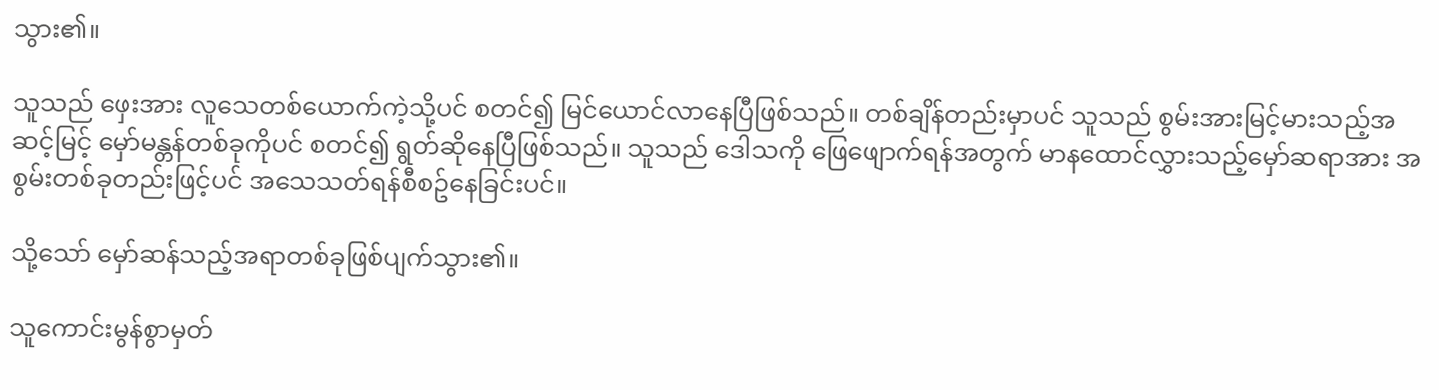သွား၏။

သူသည် ဖှေးအား လူသေတစ်ယောက်ကဲ့သို့ပင် စတင်၍ မြင်ယောင်လာနေပြီဖြစ်သည်။ တစ်ချိန်တည်းမှာပင် သူသည် စွမ်းအားမြင့်မားသည့်အဆင့်မြင့် မှော်မန္တန်တစ်ခုကိုပင် စတင်၍ ရွတ်ဆိုနေပြီဖြစ်သည်။ သူသည် ဒေါသကို ဖြေဖျောက်ရန်အတွက် မာနထောင်လွှားသည့်မှော်ဆရာအား အစွမ်းတစ်ခုတည်းဖြင့်ပင် အသေသတ်ရန်စီစဥ်နေခြင်းပင်။

သို့သော် မှော်ဆန်သည့်အရာတစ်ခုဖြစ်ပျက်သွား၏။

သူကောင်းမွန်စွာမှတ်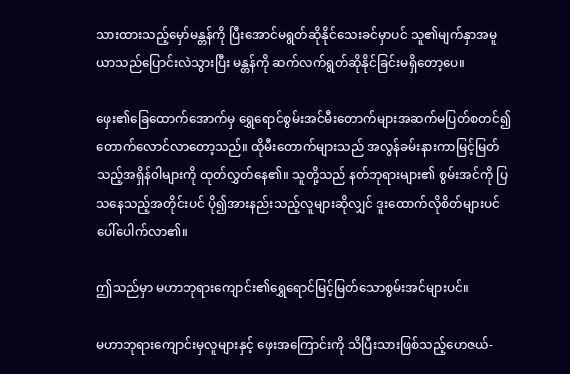သားထားသည့်မှော်မန္တန်ကို ပြီးအောင်မရွတ်ဆိုနိုင်သေးခင်မှာပင် သူ၏မျက်နှာအမူယာသည်ပြောင်းလဲသွားပြီး မန္တန်ကို ဆက်လက်ရွတ်ဆိုနိုင်ခြင်းမရှိတော့ပေ။

ဖှေး၏ခြေထောက်အောက်မှ ရွှေရောင်စွမ်းအင်မီးတောက်များအဆက်မပြတ်စတင်၍ တောက်လောင်လာတော့သည်။ ထိုမီးတောက်များသည် အလွန်ခမ်းနားကာမြင့်မြတ်သည့်အရှိန်၀ါများကို ထုတ်လွှတ်နေ၏။ သူတို့သည် နတ်ဘုရားများ၏ စွမ်းအင်ကို ပြသနေသည့်အတိုင်းပင် ပို၍အားနည်းသည့်လူများဆိုလျှင် ဒူးထောက်လိုစိတ်များပင်ပေါ်ပေါက်လာ၏။

ဤသည်မှာ မဟာဘုရားကျောင်း၏ရွှေရောင်မြင့်မြတ်သောစွမ်းအင်များပင်။

မဟာဘုရားကျောင်းမှလူများနှင့် ဖှေးအကြောင်းကို သိပြီးသားဖြစ်သည့်ဟေဇယ်-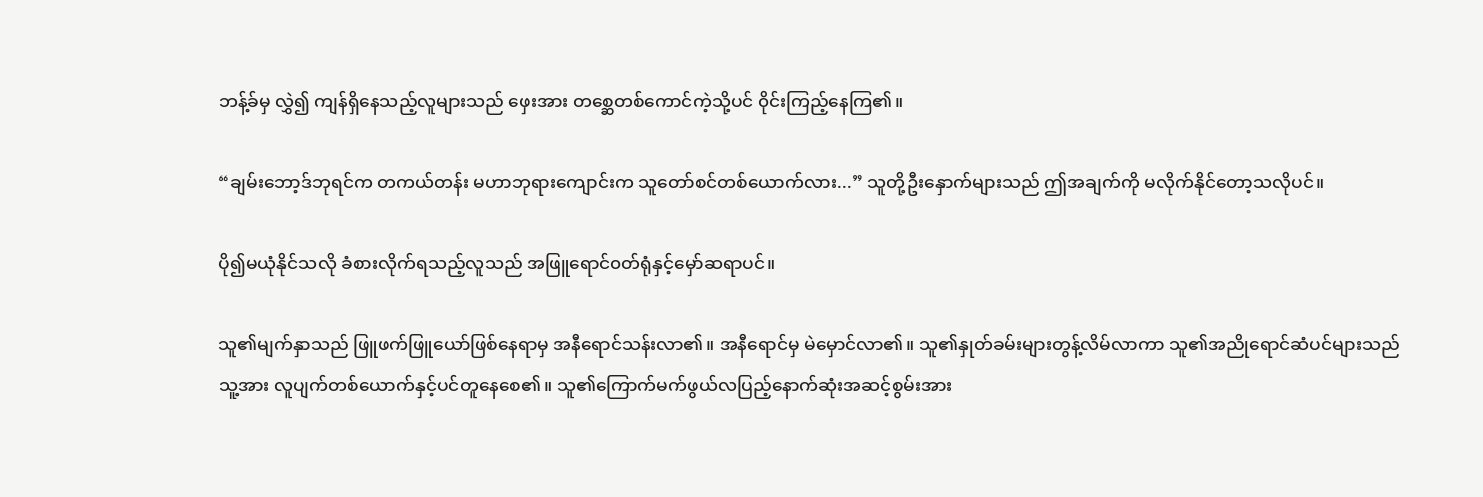ဘန့်ခ်မှ လွှဲ၍ ကျန်ရှိနေသည့်လူများသည် ဖှေးအား တစ္ဆေတစ်ကောင်ကဲ့သို့ပင် ၀ိုင်းကြည့်နေကြ၏။

“ချမ်းဘော့ဒ်ဘုရင်က တကယ်တန်း မဟာဘုရားကျောင်းက သူတော်စင်တစ်ယောက်လား...” သူတို့ဦးနှောက်များသည် ဤအချက်ကို မလိုက်နိုင်တော့သလိုပင်။

ပို၍မယုံနိုင်သလို ခံစားလိုက်ရသည့်လူသည် အဖြူရောင်၀တ်ရုံနှင့်မှော်ဆရာပင်။

သူ၏မျက်နှာသည် ဖြူဖက်ဖြူယော်ဖြစ်နေရာမှ အနီရောင်သန်းလာ၏။ အနီရောင်မှ မဲမှောင်လာ၏။ သူ၏နှုတ်ခမ်းများတွန့်လိမ်လာကာ သူ၏အညိုရောင်ဆံပင်များသည် သူ့အား လူပျက်တစ်ယောက်နှင့်ပင်တူနေစေ၏။ သူ၏ကြောက်မက်ဖွယ်လပြည့်နောက်ဆုံးအဆင့်စွမ်းအား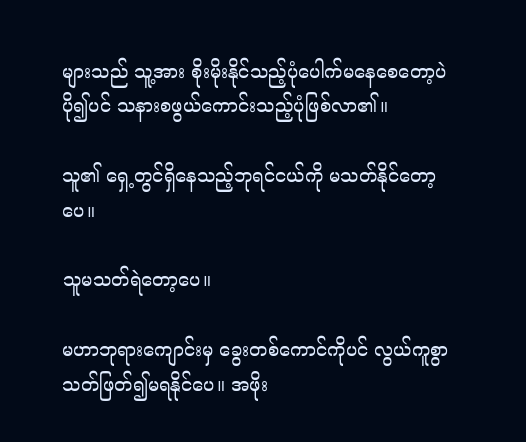များသည် သူ့အား စိုးမိုးနိုင်သည့်ပုံပေါက်မနေစေတော့ပဲ ပို၍ပင် သနားစဖွယ်ကောင်းသည့်ပုံဖြစ်လာ၏။

သူ၏ ရှေ့တွင်ရှိနေသည့်ဘုရင်ငယ်ကို မသတ်နိုင်တော့ပေ။

သူမသတ်ရဲတော့ပေ။

မဟာဘုရားကျောင်းမှ ခွေးတစ်ကောင်ကိုပင် လွယ်ကူစွာသတ်ဖြတ်၍မရနိုင်ပေ။ အဖိုး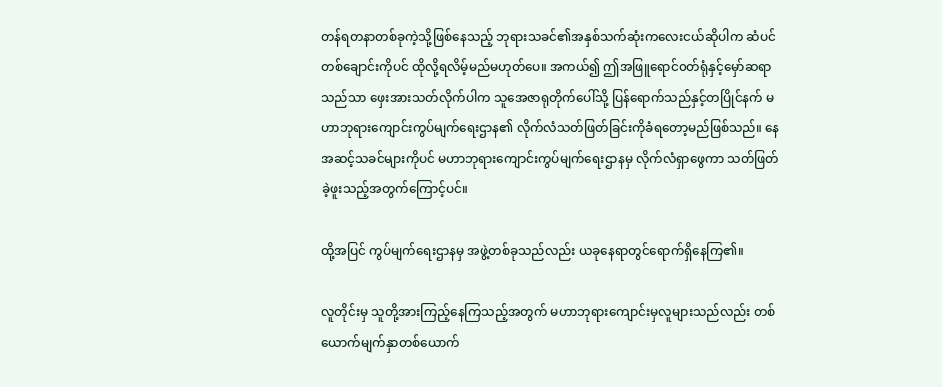တန်ရတနာတစ်ခုကဲ့သို့ဖြစ်နေသည့် ဘုရားသခင်၏အနှစ်သက်ဆုံးကလေးငယ်ဆိုပါက ဆံပင်တစ်ချောင်းကိုပင် ထိုလို့ရလိမ့်မည်မဟုတ်ပေ။ အကယ်၍ ဤအဖြူရောင်၀တ်ရုံနှင့်မှော်ဆရာသည်သာ ဖှေးအားသတ်လိုက်ပါက သူအေဇာရုတိုက်ပေါ်သို့ ပြန်ရောက်သည်နှင့်တပြိုင်နက် မဟာဘုရားကျောင်းကွပ်မျက်ရေးဌာန၏ လိုက်လံသတ်ဖြတ်ခြင်းကိုခံရတော့မည်ဖြစ်သည်။ နေအဆင့်သခင်များကိုပင် မဟာဘုရားကျောင်းကွပ်မျက်ရေးဌာနမှ လိုက်လံရှာဖွေကာ သတ်ဖြတ်ခဲ့ဖူးသည့်အတွက်ကြောင့်ပင်။

ထို့အပြင် ကွပ်မျက်ရေးဌာနမှ အဖွဲ့တစ်ခုသည်လည်း ယခုနေရာတွင်ရောက်ရှိနေကြ၏။

လူတိုင်းမှ သူတို့အားကြည့်နေကြသည့်အတွက် မဟာဘုရားကျောင်းမှလူများသည်လည်း တစ်ယောက်မျက်နှာတစ်ယောက်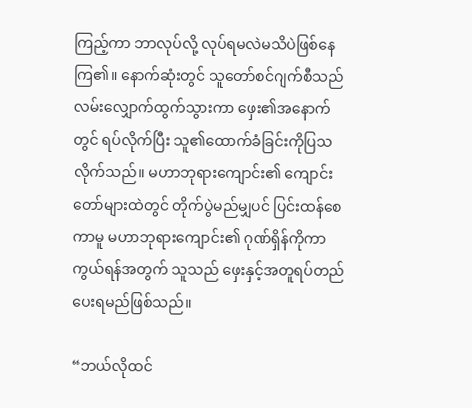ကြည့်ကာ ဘာလုပ်လို့ လုပ်ရမလဲမသိပဲဖြစ်နေကြ၏။ နောက်ဆုံးတွင် သူတော်စင်ဂျက်စီသည်လမ်းလျှောက်ထွက်သွားကာ ဖှေး၏အနောက်တွင် ရပ်လိုက်ပြီး သူ၏ထောက်ခံခြင်းကိုပြသလိုက်သည်။ မဟာဘုရားကျောင်း၏ ကျောင်းတော်များထဲတွင် တိုက်ပွဲမည်မျှပင် ပြင်းထန်စေကာမူ မဟာဘုရားကျောင်း၏ ဂုဏ်ရှိန်ကိုကာကွယ်ရန်အတွက် သူသည် ဖှေးနှင့်အတူရပ်တည်ပေးရမည်ဖြစ်သည်။

“ဘယ်လိုထင်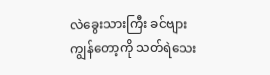လဲခွေးသားကြီး ခင်ဗျားကျွန်တော့ကို သတ်ရဲသေး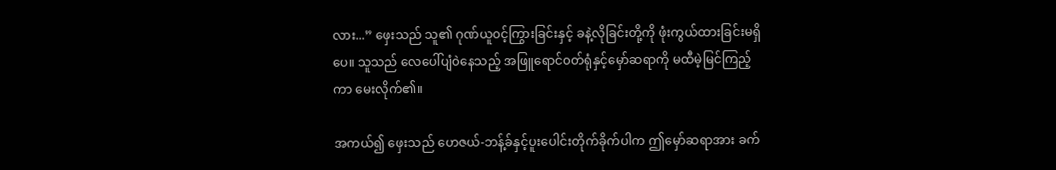လား...” ဖှေးသည် သူ၏ ဂုဏ်ယူ၀င့်ကြွားခြင်းနှင့် ခနဲ့လိုခြင်းတို့ကို ဖုံးကွယ်ထားခြင်းမရှိပေ။ သူသည် လေပေါ်ပျံ၀ဲနေသည့် အဖြူရောင်၀တ်ရုံနှင့်မှော်ဆရာကို မထီမဲ့မြင်ကြည့်ကာ မေးလိုက်၏။

အကယ်၍ ဖှေးသည် ဟေဇယ်-ဘန့်ခ်နှင့်ပူးပေါင်းတိုက်ခိုက်ပါက ဤမှော်ဆရာအား ခက်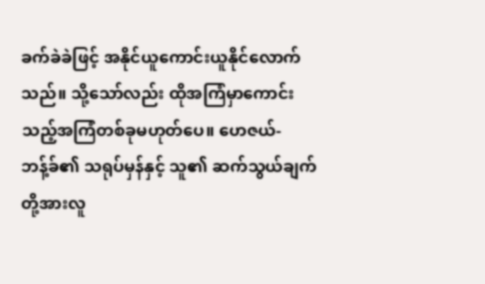ခက်ခဲခဲဖြင့် အနိုင်ယူကောင်းယူနိုင်လောက်သည်။ သို့သော်လည်း ထိုအကြံမှာကောင်းသည့်အကြံတစ်ခုမဟုတ်ပေ။ ဟေဇယ်-ဘန့်ခ်၏ သရုပ်မှန်နှင့် သူ၏ ဆက်သွယ်ချက်တို့အားလူ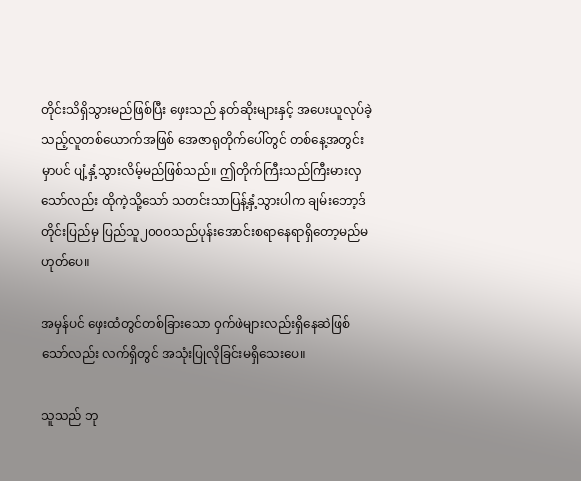တိုင်းသိရှိသွားမည်ဖြစ်ပြီး ဖှေးသည် နတ်ဆိုးများနှင့် အပေးယူလုပ်ခဲ့သည့်လူတစ်ယောက်အဖြစ် အေဇာရုတိုက်ပေါ်တွင် တစ်နေ့အတွင်းမှာပင် ပျံ့နှံ့သွားလိမ့်မည်ဖြစ်သည်။ ဤတိုက်ကြီးသည်ကြီးမားလှသော်လည်း ထိုကဲ့သို့သော် သတင်းသာပြန့်နှံ့သွားပါက ချမ်းဘော့ဒ်တိုင်းပြည်မှ ပြည်သူ၂၀၀၀သည်ပုန်းအောင်းစရာနေရာရှိတော့မည်မဟုတ်ပေ။

အမှန်ပင် ဖှေးထံတွင်တစ်ခြားသော ၀ှက်ဖဲများလည်းရှိနေဆဲဖြစ်သော်လည်း လက်ရှိတွင် အသုံးပြုလိုခြင်းမရှိသေးပေ။

သူသည် ဘု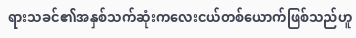ရားသခင်၏အနှစ်သက်ဆုံးကလေးငယ်တစ်ယောက်ဖြစ်သည်ဟူ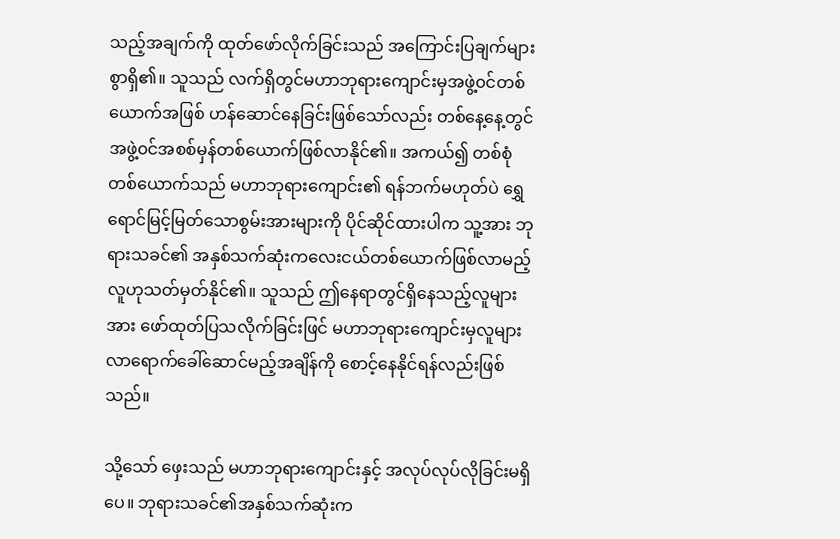သည့်အချက်ကို ထုတ်ဖော်လိုက်ခြင်းသည် အကြောင်းပြချက်များစွာရှိ၏။ သူသည် လက်ရှိတွင်မဟာဘုရားကျောင်းမှအဖွဲ့၀င်တစ်ယောက်အဖြစ် ဟန်ဆောင်နေခြင်းဖြစ်သော်လည်း တစ်နေ့နေ့တွင်အဖွဲ့၀င်အစစ်မှန်တစ်ယောက်ဖြစ်လာနိုင်၏။ အကယ်၍ တစ်စုံတစ်ယောက်သည် မဟာဘုရားကျောင်း၏ ရန်ဘက်မဟုတ်ပဲ ရွှေရောင်မြင့်မြတ်သောစွမ်းအားများကို ပိုင်ဆိုင်ထားပါက သူ့အား ဘုရားသခင်၏ အနှစ်သက်ဆုံးကလေးငယ်တစ်ယောက်ဖြစ်လာမည့်လူဟုသတ်မှတ်နိုင်၏။ သူသည် ဤနေရာတွင်ရှိနေသည့်လူများအား ဖော်ထုတ်ပြသလိုက်ခြင်းဖြင် မဟာဘုရားကျောင်းမှလူများလာရောက်ခေါ်ဆောင်မည့်အချိန်ကို စောင့်နေနိုင်ရန်လည်းဖြစ်သည်။

သို့သော် ဖှေးသည် မဟာဘုရားကျောင်းနှင့် အလုပ်လုပ်လိုခြင်းမရှိပေ။ ဘုရားသခင်၏အနှစ်သက်ဆုံးက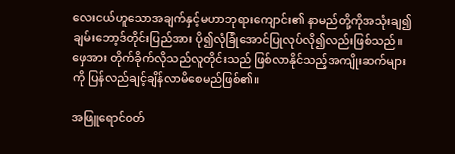လေးငယ်ဟူသောအချက်နှင့်မဟာဘုရားကျောင်း၏ နာမည်တို့ကိုအသုံးချ၍ ချမ်းဘော့ဒ်တိုင်းပြည်အား ပို၍လုံခြုံအောင်ပြုလုပ်လို၍လည်းဖြစ်သည်။ ဖှေအား တိုက်ခိုက်လိုသည်လူတိုင်းသည် ဖြစ်လာနိုင်သည့်အကျိုးဆက်များကို ပြန်လည်ချင့်ချိန်လာမိစေမည်ဖြစ်၏။

အဖြူရောင်၀တ်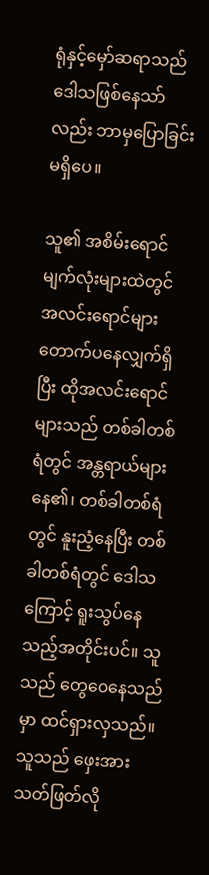ရုံနှင့်မှော်ဆရာသည် ဒေါသဖြစ်နေသာ်လည်း ဘာမှပြောခြင်းမရှိပေ။

သူ၏ အစိမ်းရောင်မျက်လုံးများထဲတွင် အလင်းရောင်များတောက်ပနေလျှက်ရှိပြီး ထိုအလင်းရောင်များသည် တစ်ခါတစ်ရံတွင် အန္တရာယ်များနေ၏၊ တစ်ခါတစ်ရံတွင် နူးညံ့နေပြီး တစ်ခါတစ်ရံတွင် ဒေါသကြောင့် ရူးသွပ်နေသည့်အတိုင်းပင်။ သူသည် တွေ၀ေနေသည်မှာ ထင်ရှားလှသည်။ သူသည် ဖှေးအားသတ်ဖြတ်လို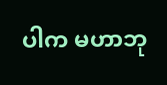ပါက မဟာဘု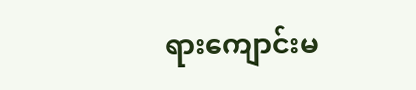ရားကျောင်းမ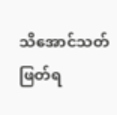သိအောင်သတ်ဖြတ်ရ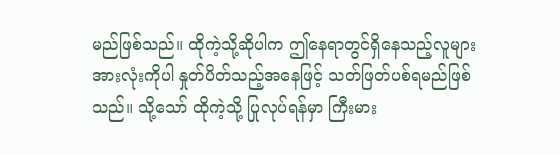မည်ဖြစ်သည်။ ထိုကဲ့သို့ဆိုပါက ဤနေရာတွင်ရှိနေသည့်လူများအားလုံးကိုပါ နှုတ်ပိတ်သည့်အနေဖြင့် သတ်ဖြတ်ပစ်ရမည်ဖြစ်သည်။ သို့သော် ထိုကဲ့သို့ ပြုလုပ်ရန်မှာ ကြီးမား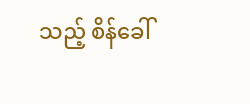သည့် စိန်ခေါ်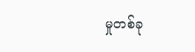မှုတစ်ခု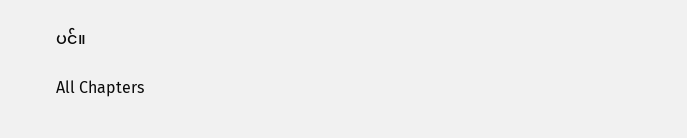ပင်။

All Chapters